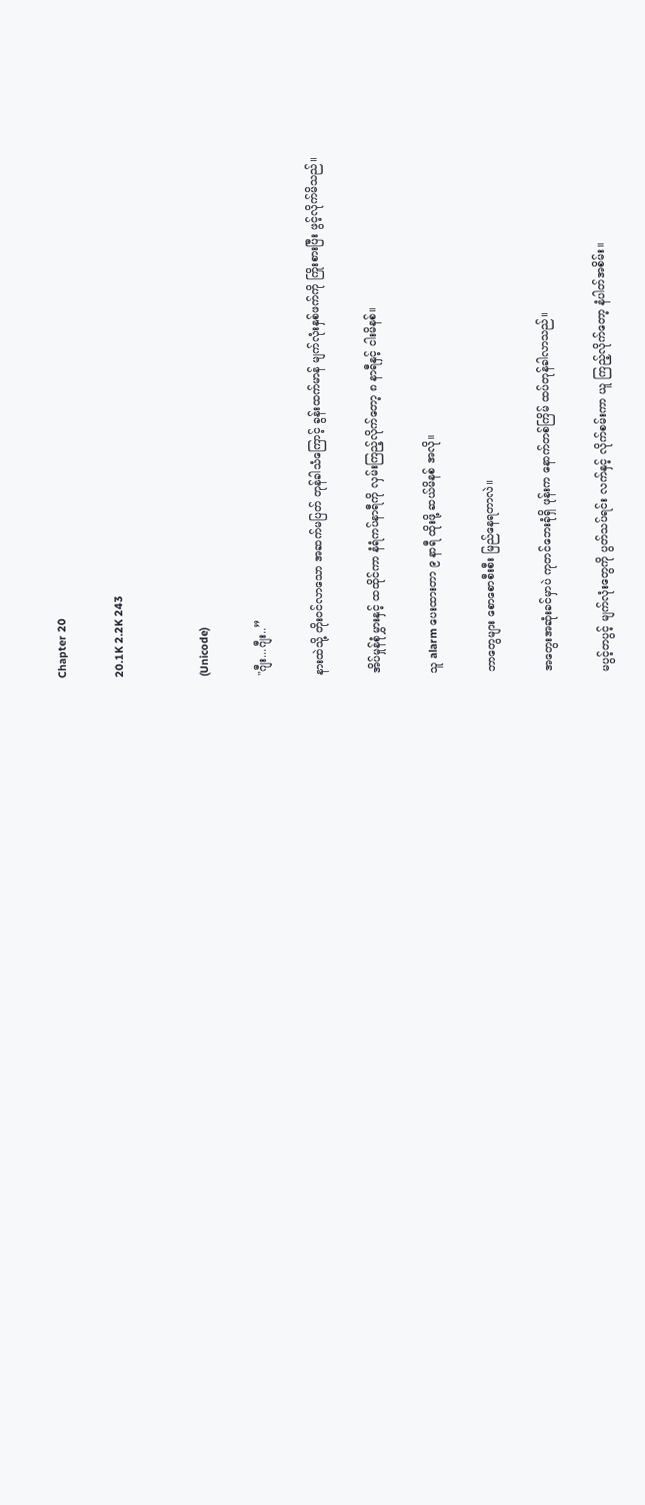Chapter 20

20.1K 2.2K 243


(Unicode)

"ဂျီး...ဂျီး..”

နားထဲသို့ တိုးဝင်လာသော အဆက်မပြတ် တုန်ခါသံကြောင့် ခွန်းထက်မာန် မျက်လုံးနှစ်ဖက်ကို ကြိုးစားပြီး ဖွင့်လိုက်မိသည်။

အိပ်မှုန်စုံမွှားနှင့် ထထိုင်ကာ နံရံကပ်နာရီကို လှမ်းကြည့်လိုက်တော့ ၈ နာရီနှင့် ငါးမိနစ်။

သူ alarm ပေးထားတာ ၉ နာရီ ထိုးဖို့ ဆယ်မိနစ် အလို။

ဘာတွေများ စောစောစီးစီး မြည်နေရတာလဲ။

အတွေးအဆုံးခင်မှာပဲ ကုတင်ဘေးခုံရှိ ဖုန်းက နောက်တစ်ကြိမ် ထပ်တုန်ခါလာသည်။

မပွင့်တပွင့် မျက်လုံးတွေကို ပွတ်သပ်ရင်း လက်နှင့် လိုက်စမ်းကာ ယူ ကြည့်လိုက်တော့ နံပါတ်အစိမ်း။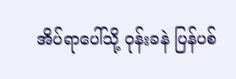အိပ်ရာပေါ်သို့ ဝုန်းခနဲ ပြန်ပစ်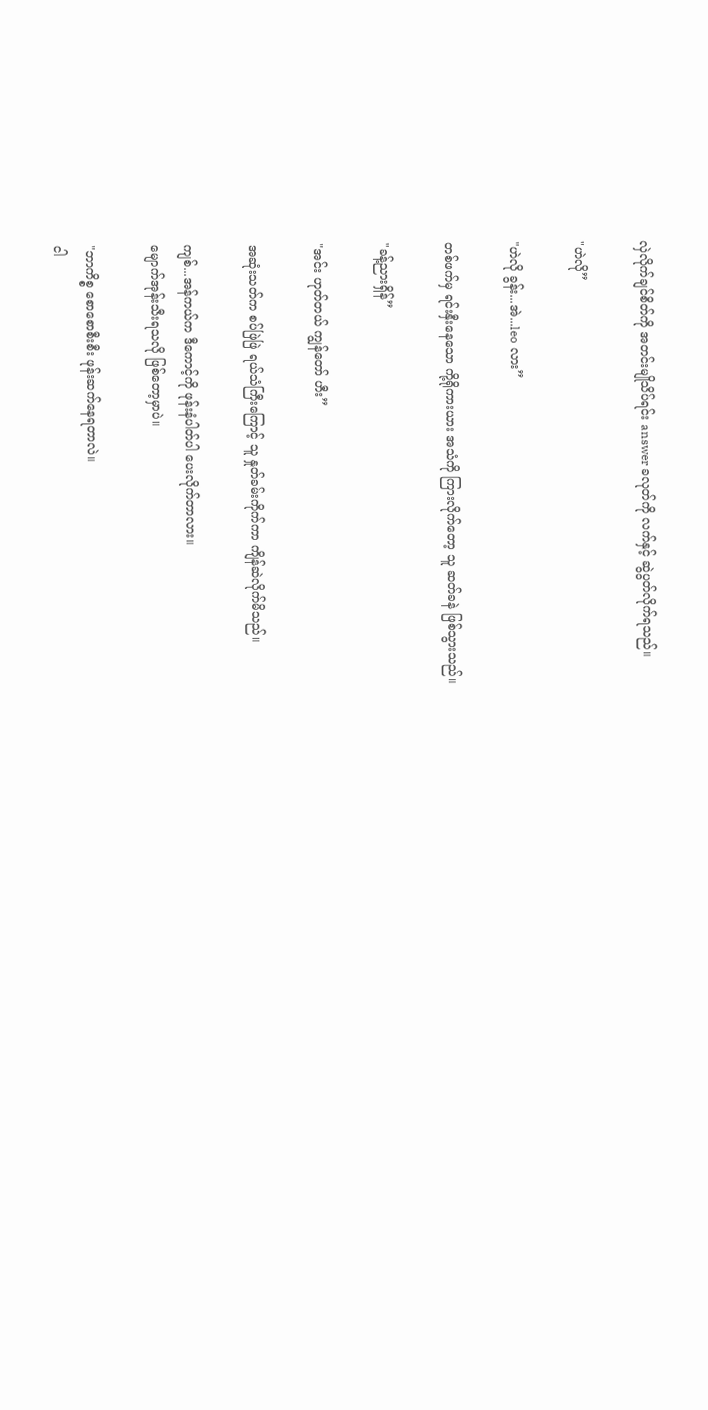လှဲလိုက်ချင်စိတ်ကို အတင်းမျိုသိပ်ရင်း answer ခလုတ်ကို လက်နှင့် ဆွဲပွတ်လိုက်ရသည်။

"ဟဲလို”

"ဟဲလို ခွန်း...အဲ...leo လား”

တစ်ဖက်မှ ရင်းနှီးနေသော ကို့ရိုကားယား အသံကို ကြားလိုက်တော့ သူ ဆတ်ခနဲ ဖြစ်သွားသည်။

"ခန့်ညားရှိန်”

"အင်း ဟုတ်တယ် ကျွန်တော် ဟီး”

အဆုံးသတ်က စပ်ဖြဲဖြဲ ရယ်သံကြီးကြောင့် သူ နှုတ်ခမ်းကိုက်ကာ ကျိန်ဆဲလိုက်မိသည်။

ကျစ်...အန်ကယ်က ဒီကောင့်ကို ဖုန်းနံပါတ်ပါ ပေးလိုက်တာလား။
မျောက်အုန်းသီးရသလို ဖြစ်တော့မှာပဲ။

"ဘာကိစ္စ စောစောစီးစီး ဖုန်းဆက်နေရတာလဲ။
ငါ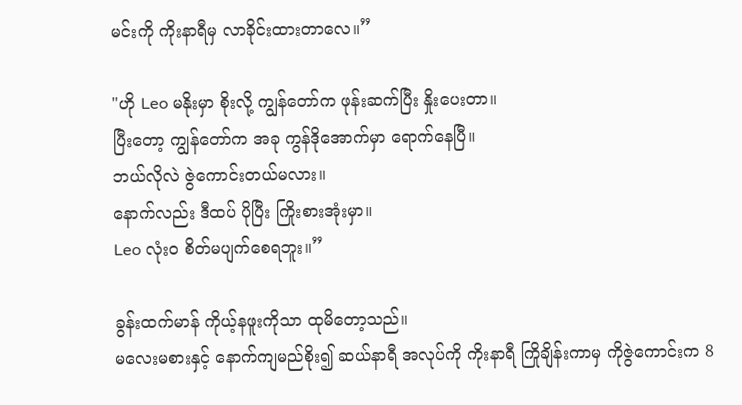မင်းကို ကိုးနာရီမှ လာခိုင်းထားတာလေ။”

"ဟို Leo မနိုးမှာ စိုးလို့ ကျွန်တော်က ဖုန်းဆက်ပြီး နှိုးပေးတာ။
ပြီးတော့ ကျွန်တော်က အခု ကွန်ဒိုအောက်မှာ ရောက်နေပြီ။
ဘယ်လိုလဲ ဇွဲကောင်းတယ်မလား။
နောက်လည်း ဒီထပ် ပိုပြီး ကြိုးစားအုံးမှာ။
Leo လုံးဝ စိတ်မပျက်စေရဘူး။”

ခွန်းထက်မာန် ကိုယ့်နဖူးကိုသာ ထုမိတော့သည်။
မလေးမစားနှင့် နောက်ကျမည်စိုး၍ ဆယ်နာရီ အလုပ်ကို ကိုးနာရီ ကြိုချိန်းကာမှ ကိုဇွဲကောင်းက 8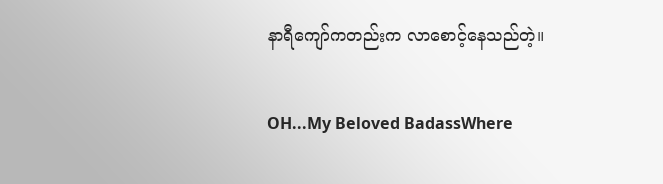နာရီကျော်ကတည်းက လာစောင့်နေသည်တဲ့။

OH...My Beloved BadassWhere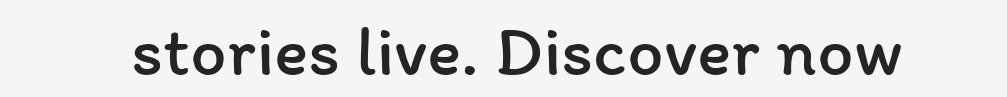stories live. Discover now